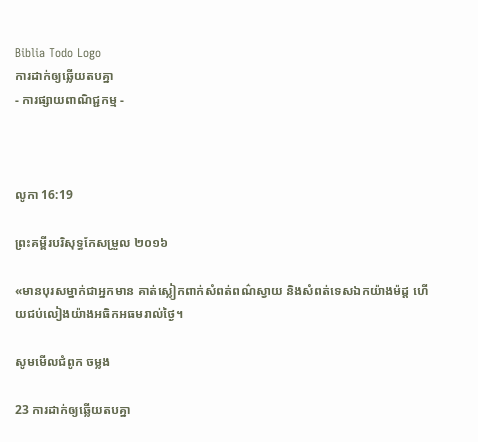Biblia Todo Logo
ការដាក់ឲ្យឆ្លើយតបគ្នា
- ការផ្សាយពាណិជ្ជកម្ម -



លូកា 16:19

ព្រះគម្ពីរបរិសុទ្ធកែសម្រួល ២០១៦

«មានបុរសម្នាក់ជាអ្នកមាន គាត់ស្លៀកពាក់សំពត់ពណ៌ស្វាយ និងសំពត់ទេស‌ឯកយ៉ាងម៉ដ្ត ហើយជប់លៀងយ៉ាងអធិកអធមរាល់ថ្ងៃ។

សូមមើលជំពូក ចម្លង

23 ការដាក់ឲ្យឆ្លើយតបគ្នា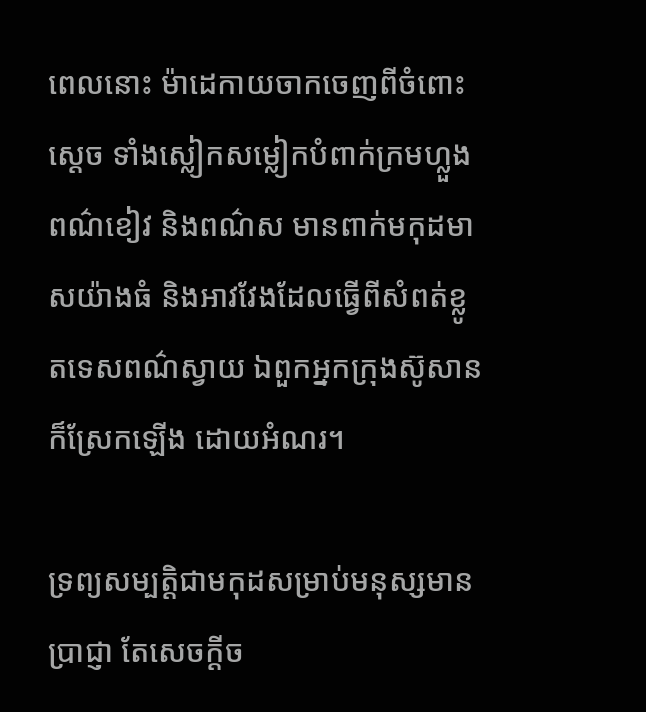ពេលនោះ ម៉ា‌ដេកាយចាកចេញពីចំពោះស្តេច ទាំងស្លៀក‌សម្លៀកបំពាក់ក្រមហ្លួង ពណ៌ខៀវ និងពណ៌ស មានពាក់មកុដមាសយ៉ាងធំ និងអាវវែងដែលធ្វើពីសំពត់ខ្លូត‌ទេសពណ៌ស្វាយ ឯពួកអ្នកក្រុងស៊ូសានក៏ស្រែកឡើង ដោយអំណរ។

ទ្រព្យសម្បត្តិជាមកុដសម្រាប់មនុស្សមានប្រាជ្ញា តែសេចក្ដីច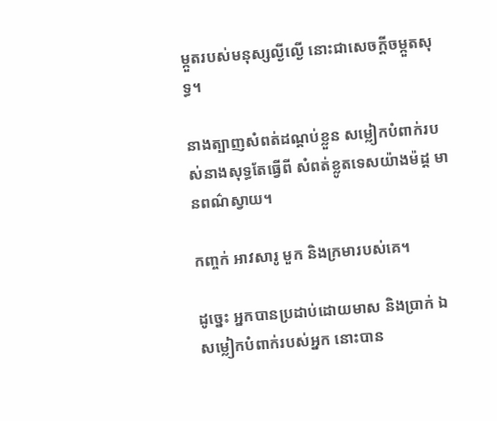ម្កួតរបស់មនុស្សល្ងី‌ល្ងើ នោះជាសេចក្ដីចម្កួតសុទ្ធ។

នាងត្បាញសំពត់ដណ្តប់ខ្លួន សម្លៀក‌បំពាក់របស់នាងសុទ្ធតែធ្វើពី សំពត់ខ្លូត‌ទេសយ៉ាងម៉ដ្ត មានពណ៌ស្វាយ។

កញ្ចក់ អាវសារូ មួក និងក្រមារបស់គេ។

ដូច្នេះ អ្នកបានប្រដាប់ដោយមាស និងប្រាក់ ឯសម្លៀក‌បំពាក់របស់អ្នក នោះបាន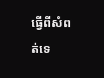ធ្វើពីសំពត់ទេ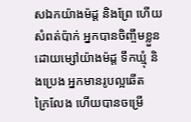ស‌ឯកយ៉ាងម៉ដ្ត និងព្រែ ហើយសំពត់ប៉ាក់ អ្នកបានចិញ្ចឹមខ្លួនដោយម្សៅយ៉ាងម៉ដ្ត ទឹកឃ្មុំ និងប្រេង អ្នកមានរូបល្អឆើតក្រៃ‌លែង ហើយបានចម្រើ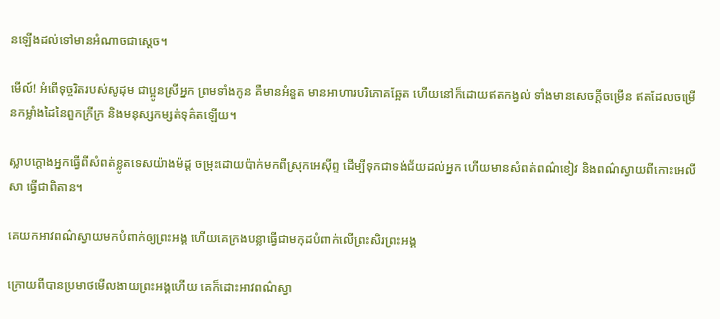នឡើងដល់ទៅមានអំណាចជាស្តេច។

មើល៍! អំពើទុច្ចរិតរបស់សូដុម ជាប្អូនស្រីអ្នក ព្រមទាំងកូន គឺមានអំនួត មានអាហារបរិ‌ភោគឆ្អែត ហើយនៅក៏ដោយឥតកង្វល់ ទាំងមានសេចក្ដីចម្រើន ឥតដែលចម្រើនកម្លាំងដៃនៃពួកក្រីក្រ និងមនុស្សកម្សត់ទុគ៌តឡើយ។

ស្លាបក្តោងអ្នកធ្វើពីសំពត់ខ្លូត‌ទេសយ៉ាងម៉ដ្ត ចម្រុះដោយប៉ាក់មកពីស្រុកអេស៊ីព្ទ ដើម្បីទុកជាទង់‌ជ័យដល់អ្នក ហើយមានសំពត់ពណ៌ខៀវ និងពណ៌ស្វាយពីកោះអេលីសា ធ្វើជាពិតាន។

គេយកអាវពណ៌ស្វាយមកបំពាក់ឲ្យព្រះ‌អង្គ ហើយគេក្រងបន្លាធ្វើជាមកុដបំពាក់លើព្រះសិរព្រះ‌អង្គ

ក្រោយពីបានប្រមាថមើលងាយព្រះ‌អង្គហើយ គេក៏ដោះអាវពណ៌ស្វា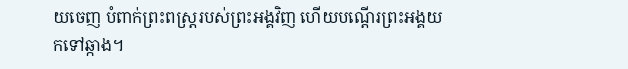យចេញ បំពាក់ព្រះ‌ពស្ត្ររបស់ព្រះ‌អង្គវិញ ហើយបណ្ដើរព្រះ‌អង្គយកទៅឆ្កាង។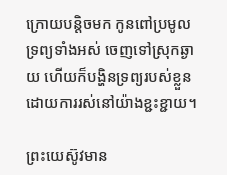ក្រោយបន្តិចមក កូនពៅប្រមូលទ្រព្យទាំងអស់ ចេញទៅស្រុកឆ្ងាយ ហើយក៏បង្ហិនទ្រព្យរបស់ខ្លួន ដោយការរស់នៅយ៉ាងខ្ជះ‌ខ្ជាយ។

ព្រះយេស៊ូវមាន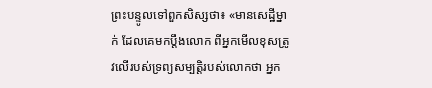ព្រះ‌បន្ទូលទៅពួកសិស្សថា៖ «មានសេដ្ឋីម្នាក់ ដែលគេមកប្តឹងលោក ពីអ្នកមើលខុសត្រូវលើរបស់ទ្រព្យសម្បត្តិរបស់លោកថា អ្នក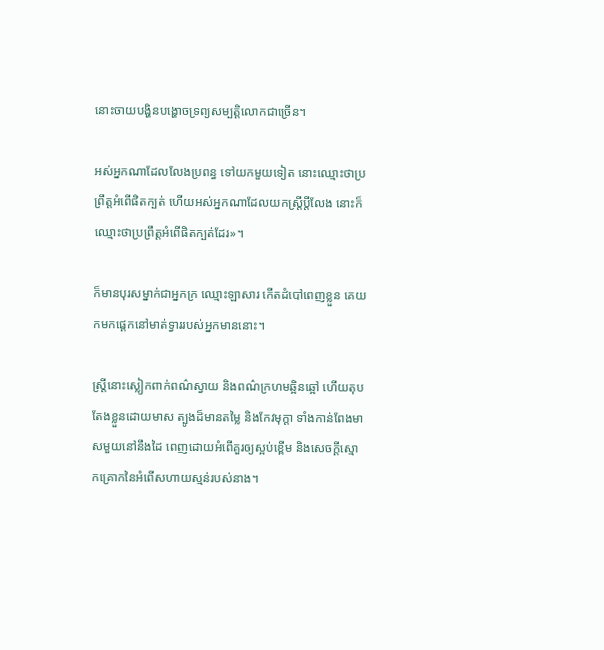នោះចាយបង្ហិន‌បង្ហោចទ្រព្យសម្បត្តិលោកជាច្រើន។

អស់អ្នកណាដែលលែងប្រពន្ធ ទៅយកមួយទៀត នោះឈ្មោះថាប្រព្រឹត្តអំពើផិតក្បត់ ហើយអស់អ្នកណាដែលយកស្ត្រីប្តីលែង នោះក៏ឈ្មោះថាប្រព្រឹត្តអំពើផិតក្បត់ដែរ»។

ក៏មានបុរសម្នាក់ជាអ្នកក្រ ឈ្មោះឡាសារ កើតដំបៅពេញខ្លួន គេយកមកផ្តេកនៅមាត់ទ្វាររបស់អ្នកមាននោះ។

ស្ត្រីនោះស្លៀកពាក់ពណ៌ស្វាយ និងពណ៌ក្រហមឆ្អិនឆ្អៅ ហើយតុបតែងខ្លួនដោយមាស ត្បូងដ៏មានតម្លៃ និងកែវមុក្ដា ទាំងកាន់ពែងមាសមួយនៅនឹងដៃ ពេញដោយអំពើគួរឲ្យស្អប់ខ្ពើម និងសេចក្ដីស្មោក‌គ្រោកនៃអំពើសហាយស្មន់របស់នាង។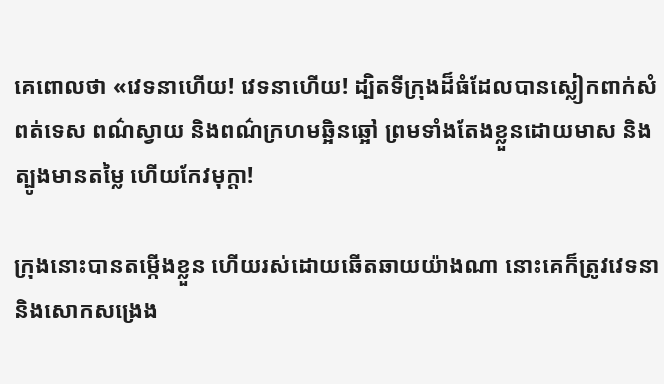គេពោលថា «វេទនាហើយ! វេទនាហើយ! ដ្បិតទីក្រុងដ៏ធំដែលបានស្លៀកពាក់សំពត់ទេស ពណ៌ស្វាយ និងពណ៌ក្រហមឆ្អិនឆ្អៅ ព្រមទាំងតែងខ្លួនដោយមាស និងត្បូងមានតម្លៃ ហើយកែវមុក្តា!

ក្រុងនោះបានតម្កើងខ្លួន ហើយរស់ដោយឆើត‌ឆាយយ៉ាងណា នោះគេក៏ត្រូវវេទនា និងសោកសង្រេង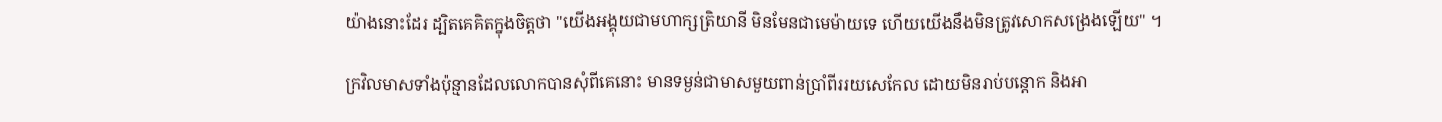យ៉ាងនោះដែរ ដ្បិតគេគិតក្នុងចិត្តថា "យើងអង្គុយជាមហា‌ក្សត្រិយានី មិនមែនជាមេម៉ាយទេ ហើយយើងនឹងមិនត្រូវសោកសង្រេងឡើយ" ។

ក្រវិលមាសទាំងប៉ុន្មានដែលលោកបានសុំពីគេនោះ មានទម្ងន់ជាមាសមួយពាន់ប្រាំពីររយសេកែល ដោយមិនរាប់បន្តោក និងអា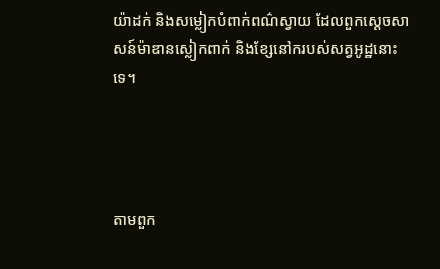យ៉ា‌ដក់ និងសម្លៀកបំពាក់ពណ៌ស្វាយ ដែលពួកស្តេចសាសន៍ម៉ាឌានស្លៀកពាក់ និងខ្សែនៅករបស់សត្វអូដ្ឋនោះទេ។




តាមពួក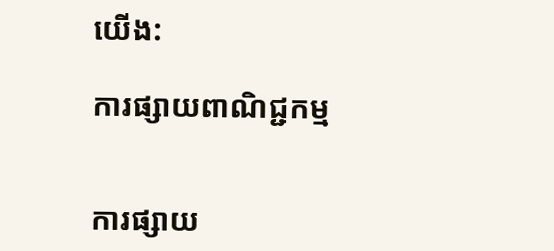យើង:

ការផ្សាយពាណិជ្ជកម្ម


ការផ្សាយ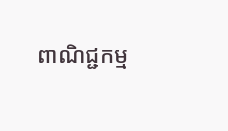ពាណិជ្ជកម្ម